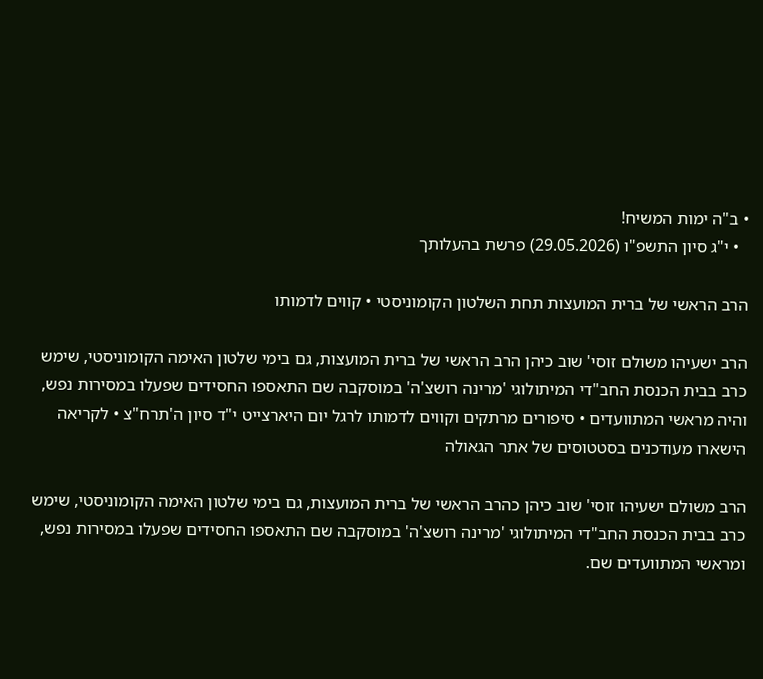• ב"ה ימות המשיח!
  • י"ג סיון התשפ"ו (29.05.2026) פרשת בהעלותך

הרב הראשי של ברית המועצות תחת השלטון הקומוניסטי • קווים לדמותו

הרב ישעיהו משולם זוסי' שוב כיהן הרב הראשי של ברית המועצות, גם בימי שלטון האימה הקומוניסטי, שימש כרב בבית הכנסת החב"די המיתולוגי 'מרינה רושצ'ה' במוסקבה שם התאספו החסידים שפעלו במסירות נפש, והיה מראשי המתוועדים • סיפורים מרתקים וקווים לדמותו לרגל יום היארצייט י"ד סיון ה'תרח"צ • לקריאה
הישארו מעודכנים בסטטוסים של אתר הגאולה

הרב משולם ישעיהו זוסי' שוב כיהן כהרב הראשי של ברית המועצות, גם בימי שלטון האימה הקומוניסטי, שימש כרב בבית הכנסת החב"די המיתולוגי 'מרינה רושצ'ה' במוסקבה שם התאספו החסידים שפעלו במסירות נפש, ומראשי המתוועדים שם.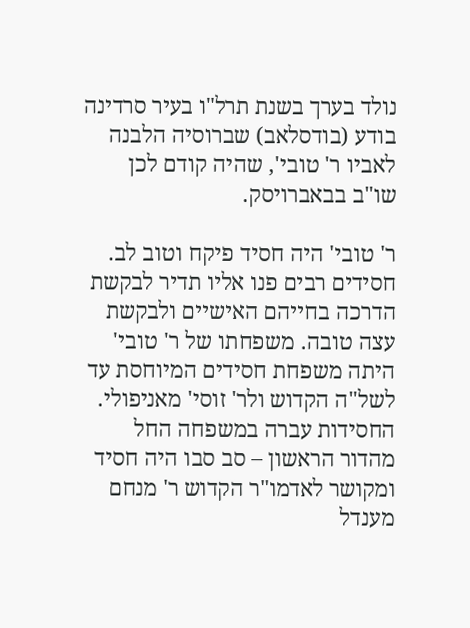נולד בערך בשנת תרל"ו בעיר סרדינה בודע (בודסלאב) שברוסיה הלבנה לאביו ר' טובי', שהיה קודם לכן שו"ב בבאברויסק.

ר' טובי' היה חסיד פיקח וטוב לב. חסידים רבים פנו אליו תדיר לבקשת הדרכה בחייהם האישיים ולבקשת עצה טובה. משפחתו של ר' טובי' היתה משפחת חסידים המיוחסת עד לשל"ה הקדוש ולר' זוסי' מאניפולי. החסידות עברה במשפחה החל מהדור הראשון – סב סבו היה חסיד ומקושר לאדמו"ר הקדוש ר' מנחם מענדל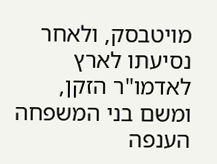מויטבסק, ולאחר נסיעתו לארץ לאדמו"ר הזקן, ומשם בני המשפחה הענפה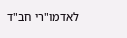לאדמו"רי חב"ד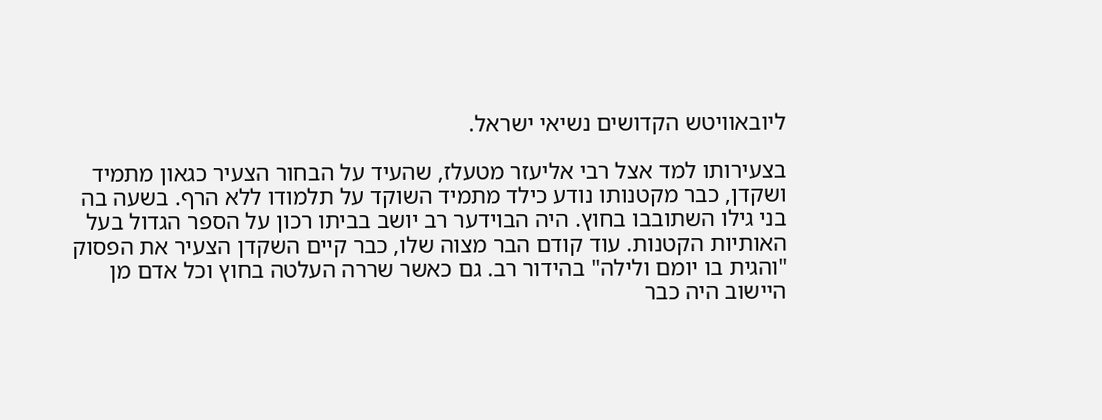ליובאוויטש הקדושים נשיאי ישראל.

בצעירותו למד אצל רבי אליעזר מטעלז, שהעיד על הבחור הצעיר כגאון מתמיד ושקדן, כבר מקטנותו נודע כילד מתמיד השוקד על תלמודו ללא הרף. בשעה בה בני גילו השתובבו בחוץ. היה הבוידער רב יושב בביתו רכון על הספר הגדול בעל האותיות הקטנות. עוד קודם הבר מצוה שלו, כבר קיים השקדן הצעיר את הפסוק "והגית בו יומם ולילה" בהידור רב. גם כאשר שררה העלטה בחוץ וכל אדם מן היישוב היה כבר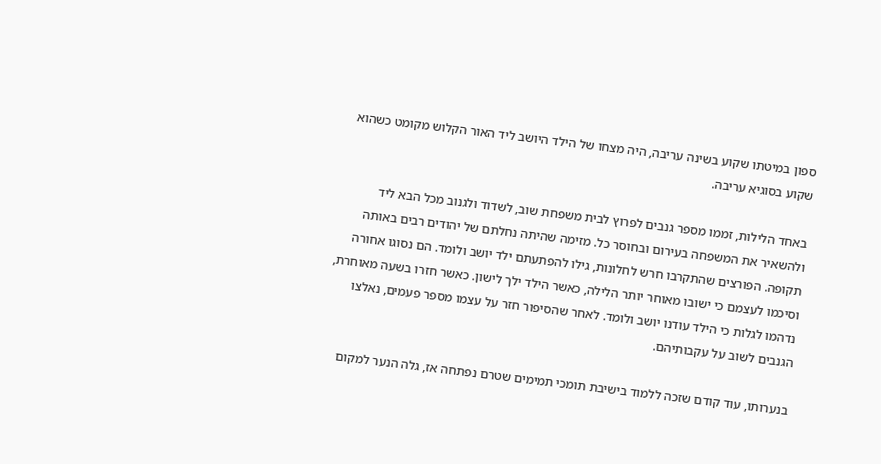ספון במיטתו שקוע בשינה עריבה, היה מצחו של הילד היושב ליד האור הקלוש מקומט כשהוא שקוע בסוגיא עריבה.

באחד הלילות, זממו מספר גנבים לפרוץ לבית משפחת שוב, לשדוד ולגנוב מכל הבא ליד ולהשאיר את המשפחה בעירום ובחוסר כל. מזימה שהיתה נחלתם של יהודים רבים באותה תקופה. הפורצים שהתקרבו חרש לחלונות, גילו להפתעתם ילד יושב ולומד. הם נסוגו אחורה וסיכמו לעצמם כי ישובו מאוחר יותר הלילה, כאשר הילד ילך לישון. כאשר חזרו בשעה מאוחרת, נדהמו לגלות כי הילד עודנו יושב ולומד. לאחר שהסיפור חזר על עצמו מספר פעמים, נאלצו הגנבים לשוב על עקבותיהם.

בנערותו, עוד קודם שזכה ללמוד בישיבת תומכי תמימים שטרם נפתחה אז, גלה הנער למקום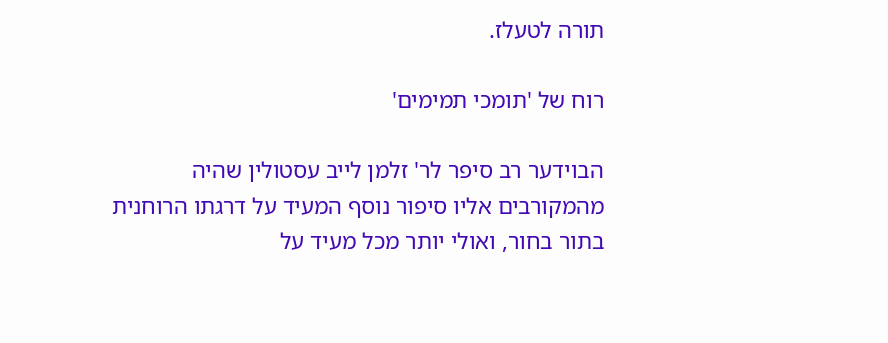תורה לטעלז.

רוח של 'תומכי תמימים'

הבוידער רב סיפר לר' זלמן לייב עסטולין שהיה מהמקורבים אליו סיפור נוסף המעיד על דרגתו הרוחנית בתור בחור, ואולי יותר מכל מעיד על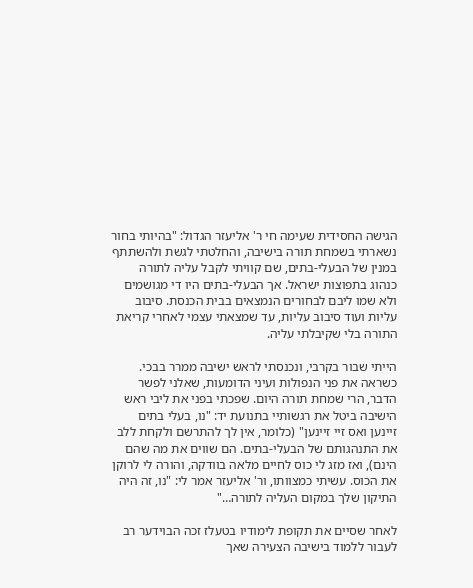הגישה החסידית שעימה חי ר' אליעזר הגדול: "בהיותי בחור נשארתי בשמחת תורה בישיבה, והחלטתי לגשת ולהשתתף במנין של הבעלי-בתים, שם קוויתי לקבל עליה לתורה כנהוג בתפוצות ישראל. אך הבעלי-בתים היו די מגושמים ולא שמו ליבם לבחורים הנמצאים בבית הכנסת. סיבוב עליות ועוד סיבוב עליות, עד שמצאתי עצמי לאחרי קריאת התורה בלי שקיבלתי עליה.

הייתי שבור בקרבי, ונכנסתי לראש ישיבה ממרר בבכי. כשראה את פני הנפולות ועיני הדומעות, שאלני לפשר הדבר, הרי שמחת תורה היום. שפכתי בפני את ליבי ראש הישיבה ביטל את רגשותיי בתנועת יד: "נו, בעלי בתים זיינען ואס זיי זיינען" (כלומר, אין לך להתרשם ולקחת ללב את התנהגותם של הבעלי-בתים. הם שווים את מה שהם הינם), ואז מזג לי כוס לחיים מלאה בוודקה, והורה לי לרוקן את הכוס. עשיתי כמצוותו, ור' אליעזר אמר לי: "נו, זה היה התיקון שלך במקום העליה לתורה…"

לאחר שסיים את תקופת לימודיו בטעלז זכה הבוידער רב לעבור ללמוד בישיבה הצעירה שאך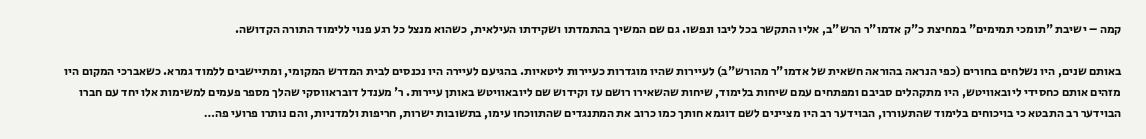קמה – ישיבת "תומכי תמימים" במחיצת כ"ק אדמו"ר הרש"ב, אליו התקשר בכל ליבו ונפשו. גם שם המשיך בהתמדתו ושקידתו העילאית, כשהוא מנצל כל רגע פנוי ללימוד התורה הקדושה.

באותם שנים, היו נשלחים בחורים (כפי הנראה בהוראה חשאית של אדמו"ר מהורש"ב) לעיירות שהיו מוגדרות כעיירות ליטאיות. בהגיעם לעיירה היו נכנסים לבית המדרש המקומי, ומתיישבים ללמוד גמרא. כשאברכי המקום היו מזהים אותם כחסידי ליובאוויטש, היו מתקהלים סביבם ומפתחים עמם שיחות בלימוד, שיחות שהשאירו רושם עז וקידוש שם ליובאוויטש באותן עיירות. ר' מענדל דובראווסקי שהלך מספר פעמים למשימות אלו יחד עם חברו הבוידער רב התבטא כי בויכוחים בלימוד שהתעוררו, הבוידער רב היו מציינים לשם דוגמא חותך כמו כרוב את המתנגדים שהתווכחו עימו, בתשובות ישרות, חריפות ולמדניות, והם נותרו פרועי פה…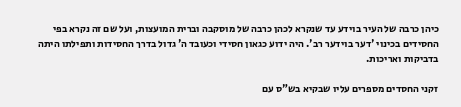כיהן כרבה של העיר בוידע עד שנקרא לכהן כרבה של מוסקבה וברית המועצות, ועל שם זה נקרא בפי החסידים בכינוי 'דער בוידער רב'. היה ידוע כגאון חסידי וכעובד ה' גדול בדרך החסידות ותפילתו היתה בדביקות ואריכות.

זקני החסדים מספרים עליו שבקיא בש"ס עם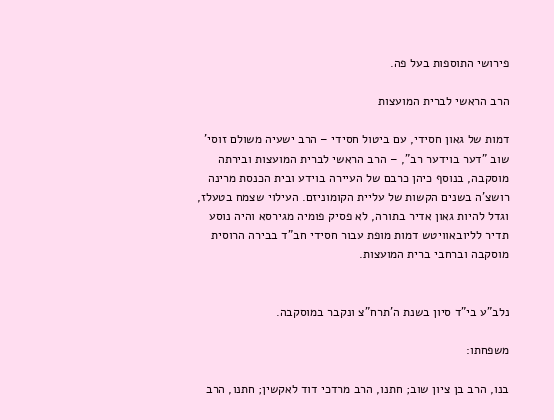פירושי התוספות בעל פה.

הרב הראשי לברית המועצות

דמות של גאון חסידי, עם ביטול חסידי – הרב ישעיה משולם זוסי' שוב "דער בוידער רב", – הרב הראשי לברית המועצות ובירתה מוסקבה, בנוסף כיהן כרבם של העיירה בוידע ובית הכנסת מרינה רושצ'ה בשנים הקשות של עליית הקומוניזם. העילוי שצמח בטעלז, וגדל להיות גאון אדיר בתורה, לא פסיק פומיה מגירסא והיה נוסע תדיר לליובאוויטש דמות מופת עבור חסידי חב"ד בבירה הרוסית מוסקבה וברחבי ברית המועצות.


נלב"ע בי"ד סיון בשנת ה'תרח"צ ונקבר במוסקבה.

משפחתו:

בנו, הרב בן ציון שוב; חתנו, הרב מרדכי דוד לאקשין; חתנו, הרב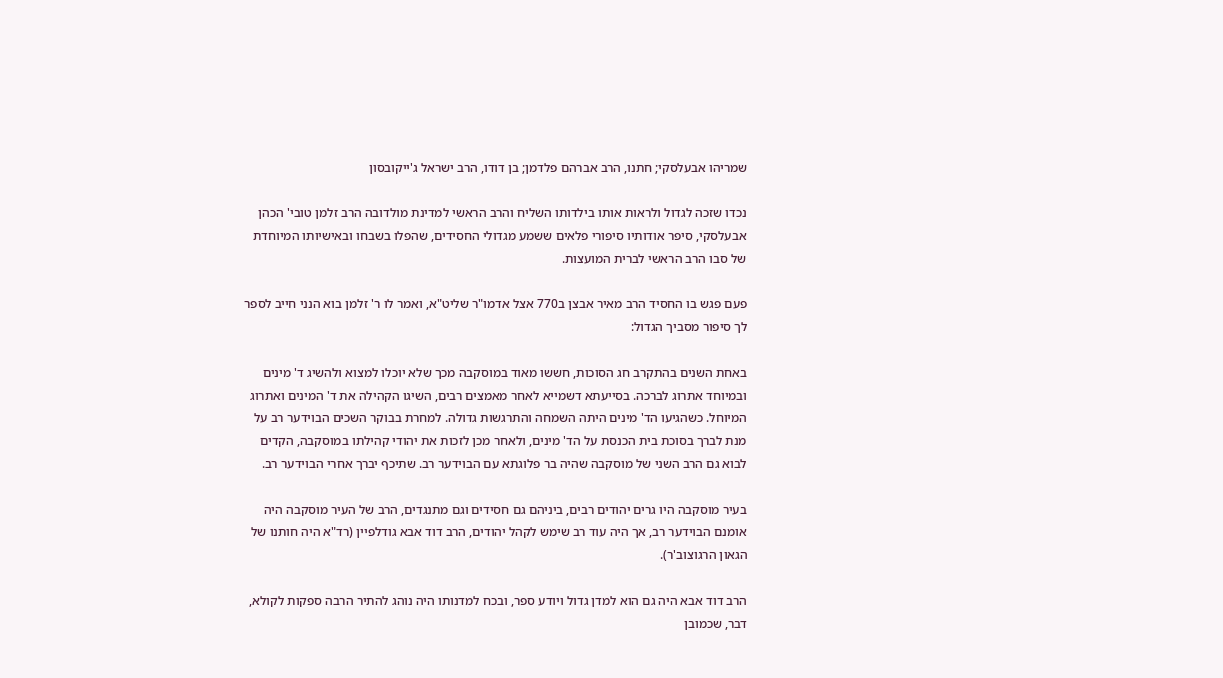שמריהו אבעלסקי; חתנו, הרב אברהם פלדמן; בן דודו, הרב ישראל ג'ייקובסון

נכדו שזכה לגדול ולראות אותו בילדותו השליח והרב הראשי למדינת מולדובה הרב זלמן טובי' הכהן אבעלסקי, סיפר אודותיו סיפורי פלאים ששמע מגדולי החסידים, שהפלו בשבחו ובאישיותו המיוחדת של סבו הרב הראשי לברית המועצות.

פעם פגש בו החסיד הרב מאיר אבצן ב770 אצל אדמו"ר שליט"א, ואמר לו ר' זלמן בוא הנני חייב לספר לך סיפור מסביך הגדול:

באחת השנים בהתקרב חג הסוכות, חששו מאוד במוסקבה מכך שלא יוכלו למצוא ולהשיג ד' מינים ובמיוחד אתרוג לברכה. בסייעתא דשמייא לאחר מאמצים רבים, השיגו הקהילה את ד' המינים ואתרוג המיוחל. כשהגיעו הד' מינים היתה השמחה והתרגשות גדולה. למחרת בבוקר השכים הבוידער רב על מנת לברך בסוכת בית הכנסת על הד' מינים, ולאחר מכן לזכות את יהודי קהילתו במוסקבה, הקדים לבוא גם הרב השני של מוסקבה שהיה בר פלוגתא עם הבוידער רב. שתיכף יברך אחרי הבוידער רב.

בעיר מוסקבה היו גרים יהודים רבים, ביניהם גם חסידים וגם מתנגדים, הרב של העיר מוסקבה היה אומנם הבוידער רב, אך היה עוד רב שימש לקהל יהודים, הרב דוד אבא גודלפיין (רד"א היה חותנו של הגאון הרגוצוב'ר).

הרב דוד אבא היה גם הוא למדן גדול ויודע ספר, ובכח למדנותו היה נוהג להתיר הרבה ספקות לקולא, דבר, שכמובן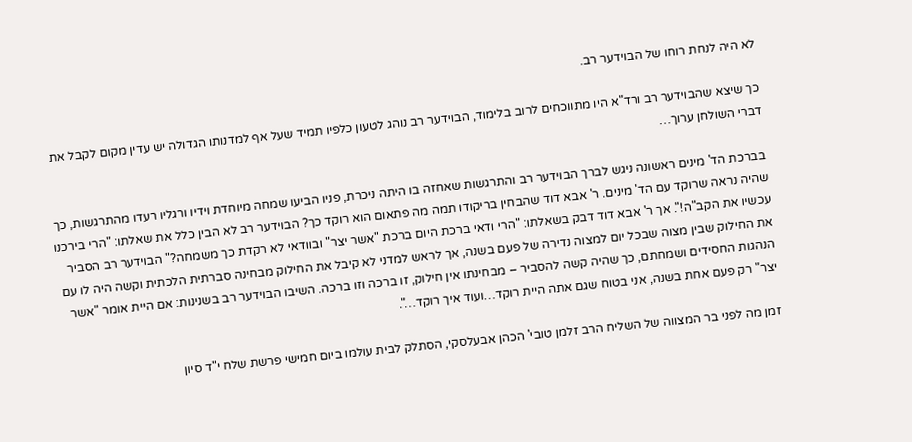לא היה לנחת רוחו של הבוידער רב.

כך שיצא שהבוידער רב ורד"א היו מתווכחים לרוב בלימוד, הבוידער רב נוהג לטעון כלפיו תמיד שעל אף למדנותו הגדולה יש עדין מקום לקבל את דברי השולחן ערוך…

בברכת הד' מינים ראשונה ניגש לברך הבוידער רב והתרגשות שאחזה בו היתה ניכרת, פניו הביעו שמחה מיוחדת וידיו ורגליו רעדו מהתרגשות, כך שהיה נראה שרוקד עם הד' מינים. ר' אבא דוד שהבחין בריקודו תמה מה פתאום הוא רוקד כך? הבוידער רב לא הבין כלל את שאלתו: "הרי בירכנו עכשיו את הקב"ה!". אך ר' אבא דוד דבק בשאלתו: "הרי ודאי ברכת היום ברכת "אשר יצר" ובוודאי לא רקדת כך משמחה?" הבוידער רב הסביר את החילוק שבין מצוה שבכל יום למצוה נדירה של פעם בשנה, אך לראש למדני לא קיבל את החילוק מבחינה סברתית הלכתית וקשה היה לו עם הנהגות החסידים ושמחתם, כך שהיה קשה להסביר – מבחינתו אין חילוק, זו ברכה וזו ברכה. השיבו הבוידער רב בשנינות: אם היית אומר "אשר יצר" רק פעם אחת בשנה, אני בטוח שגם אתה היית רוקד…ועוד איך רוקד…".

זמן מה לפני בר המצווה של השליח הרב זלמן טובי' הכהן אבעלסקי, הסתלק לבית עולמו ביום חמישי פרשת שלח י"ד סיון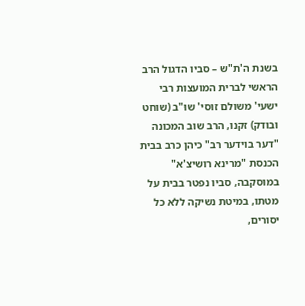בשנת ה'ת"ש – סביו הדגול הרב הראשי לברית המועצות רבי ישעי' משולם זוסי' שוּ"ב (שוחט ובודק) זקנו, הרב שוב המכונה "דער בוידער רב" כיהן כרב בבית הכנסת "מרינא רושיצ'א" במוסקבה, סביו נפטר בבית על מטתו, במיטת נשיקה ללא כל יסורים,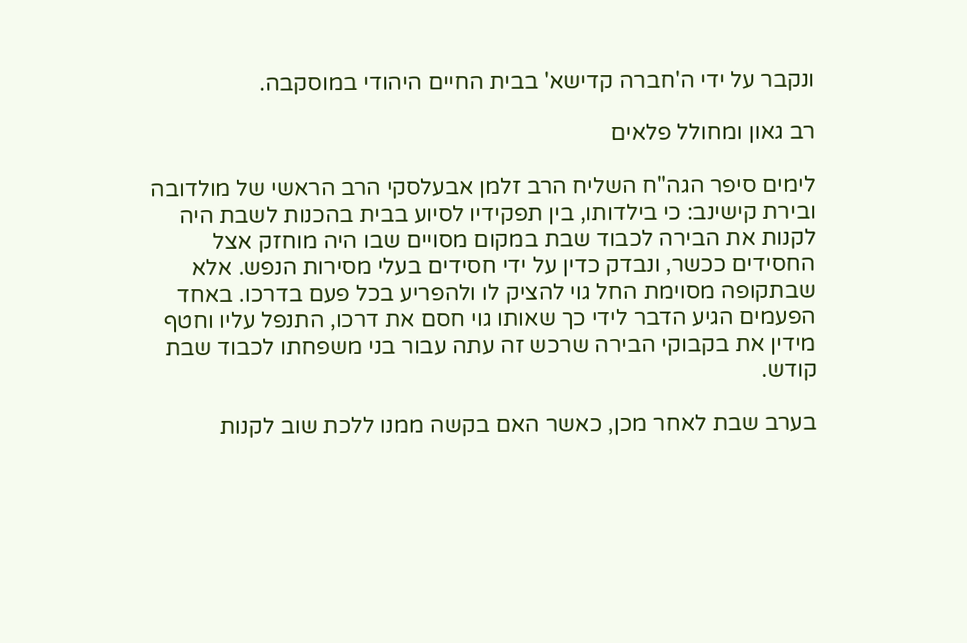ונקבר על ידי ה'חברה קדישא' בבית החיים היהודי במוסקבה.

רב גאון ומחולל פלאים

לימים סיפר הגה"ח השליח הרב זלמן אבעלסקי הרב הראשי של מולדובה ובירת קישינב: כי בילדותו, בין תפקידיו לסיוע בבית בהכנות לשבת היה לקנות את הבירה לכבוד שבת במקום מסויים שבו היה מוחזק אצל החסידים ככשר, ונבדק כדין על ידי חסידים בעלי מסירות הנפש. אלא שבתקופה מסוימת החל גוי להציק לו ולהפריע בכל פעם בדרכו. באחד הפעמים הגיע הדבר לידי כך שאותו גוי חסם את דרכו, התנפל עליו וחטף מידין את בקבוקי הבירה שרכש זה עתה עבור בני משפחתו לכבוד שבת קודש.

בערב שבת לאחר מכן, כאשר האם בקשה ממנו ללכת שוב לקנות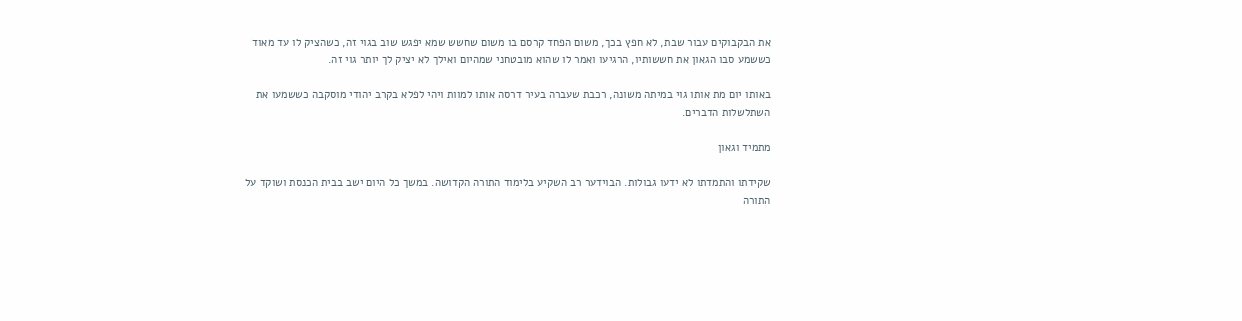את הבקבוקים עבור שבת, לא חפץ בכך, משום הפחד קרסם בו משום שחשש שמא יפגש שוב בגוי זה, כשהציק לו עד מאוד כששמע סבו הגאון את חששותיו, הרגיעו ואמר לו שהוא מובטחני שמהיום ואילך לא יציק לך יותר גוי זה.

באותו יום מת אותו גוי במיתה משונה, רכבת שעברה בעיר דרסה אותו למוות ויהי לפלא בקרב יהודי מוסקבה כששמעו את השתלשלות הדברים.

מתמיד וגאון

שקידתו והתמדתו לא ידעו גבולות. הבוידער רב השקיע בלימוד התורה הקדושה. במשך כל היום ישב בבית הכנסת ושוקד על התורה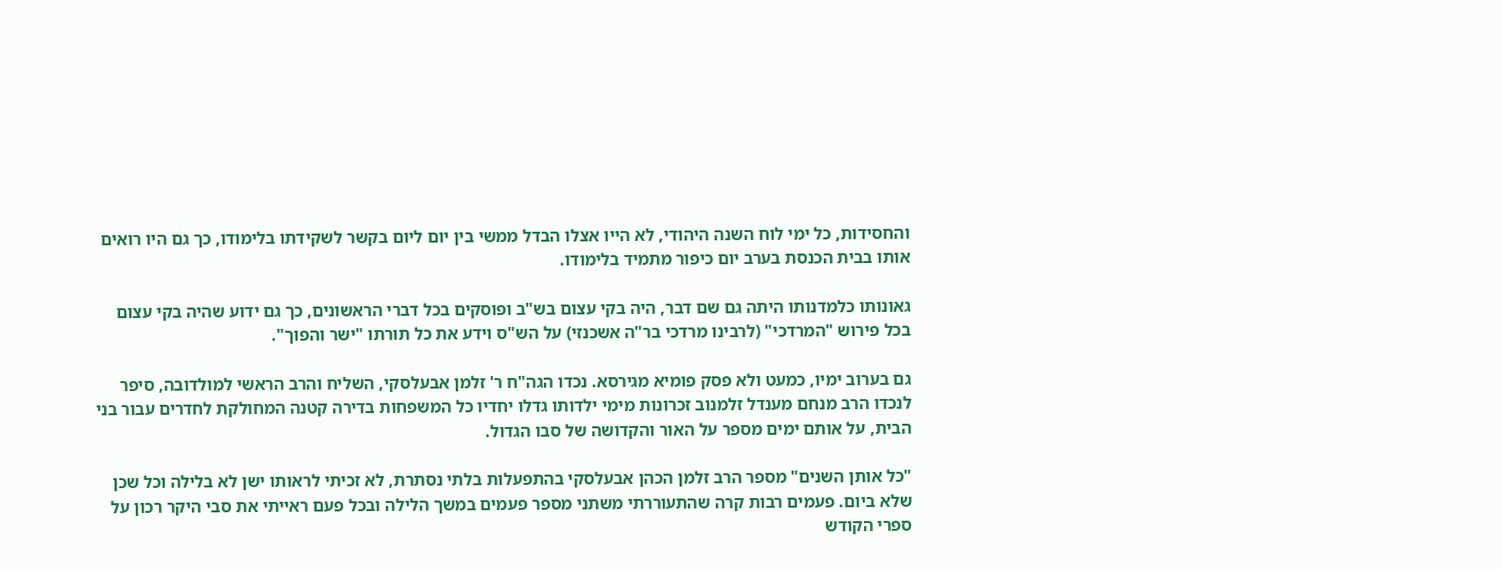והחסידות, כל ימי לוח השנה היהודי, לא הייו אצלו הבדל ממשי בין יום ליום בקשר לשקידתו בלימודו, כך גם היו רואים אותו בבית הכנסת בערב יום כיפור מתמיד בלימודו.

גאונותו כלמדנותו היתה גם שם דבר, היה בקי עצום בש"ב ופוסקים בכל דברי הראשונים, כך גם ידוע שהיה בקי עצום בכל פירוש "המרדכי" (לרבינו מרדכי בר"ה אשכנזי) על הש"ס וידע את כל תורתו "ישר והפוך".

גם בערוב ימיו, כמעט ולא פסק פומיא מגירסא. נכדו הגה"ח ר' זלמן אבעלסקי, השליח והרב הראשי למולדובה, סיפר לנכדו הרב מנחם מענדל זלמנוב זכרונות מימי ילדותו גדלו יחדיו כל המשפחות בדירה קטנה המחולקת לחדרים עבור בני הבית, על אותם ימים מספר על האור והקדושה של סבו הגדול.

"כל אותן השנים" מספר הרב זלמן הכהן אבעלסקי בהתפעלות בלתי נסתרת, לא זכיתי לראותו ישן לא בלילה וכל שכן שלא ביום. פעמים רבות קרה שהתעוררתי משתני מספר פעמים במשך הלילה ובכל פעם ראייתי את סבי היקר רכון על ספרי הקודש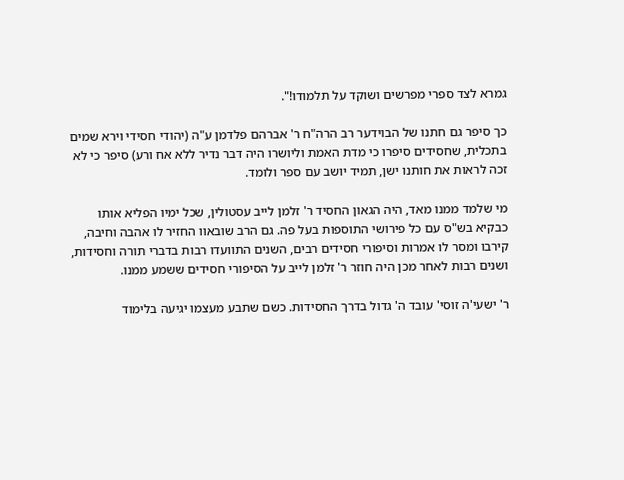גמרא לצד ספרי מפרשים ושוקד על תלמודו!".

כך סיפר גם חתנו של הבוידער רב הרה"ח ר' אברהם פלדמן ע"ה (יהודי חסידי וירא שמים בתכלית, שחסידים סיפרו כי מדת האמת וליושרו היה דבר נדיר ללא אח ורע) סיפר כי לא זכה לראות את חותנו ישן, תמיד יושב עם ספר ולומד.

מי שלמד ממנו מאד, היה הגאון החסיד ר' זלמן לייב עסטולין, שכל ימיו הפליא אותו כבקיא בש"ס עם כל פירושי התוספות בעל פה. גם הרב שובאוו החזיר לו אהבה וחיבה, קירבו ומסר לו אמרות וסיפורי חסידים רבים, השנים התוועדו רבות בדברי תורה וחסידות, ושנים רבות לאחר מכן היה חוזר ר' זלמן לייב על הסיפורי חסידים ששמע ממנו.

ר' ישעי'ה זוסי' עובד ה' גדול בדרך החסידות. כשם שתבע מעצמו יגיעה בלימוד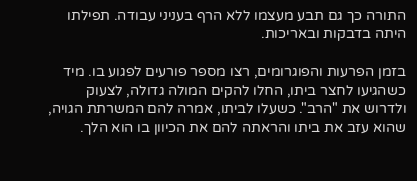התורה כך גם תבע מעצמו ללא הרף בעניני עבודה. תפילתו היתה בדבקות ובאריכות.

בזמן הפרעות והפוגרומים, רצו מספר פורעים לפגוע בו. מיד כשהגיעו לחצר ביתו, החלו להקים המולה גדולה, לצעוק ולדרוש את "הרב". כשעלו לביתו, אמרה להם המשרתת הגויה, שהוא עזב את ביתו והראתה להם את הכיוון בו הוא הלך.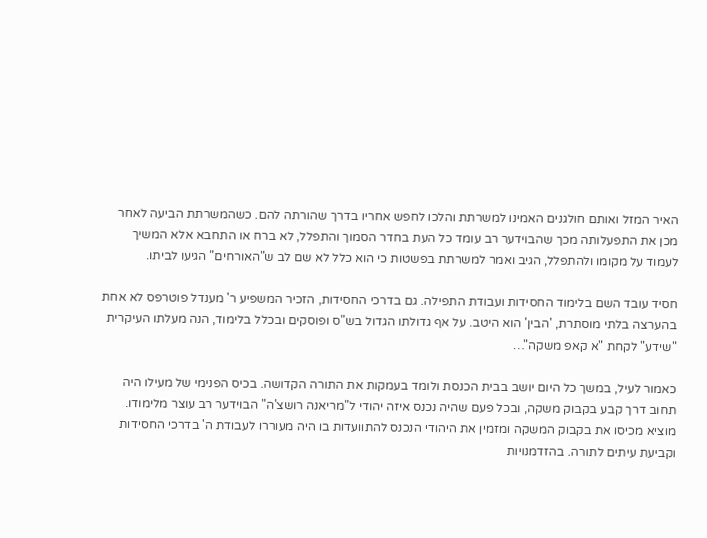האיר המזל ואותם חולגנים האמינו למשרתת והלכו לחפש אחריו בדרך שהורתה להם. כשהמשרתת הביעה לאחר מכן את התפעלותה מכך שהבוידער רב עומד כל העת בחדר הסמוך והתפלל, לא ברח או התחבא אלא המשיך לעמוד על מקומו ולהתפלל, הגיב ואמר למשרתת בפשטות כי הוא כלל לא שם לב ש"האורחים" הגיעו לביתו.

חסיד עובד השם בלימוד החסידות ועבודת התפילה. גם בדרכי החסידות, הזכיר המשפיע ר' מענדל פוטרפס לא אחת בהערצה בלתי מוסתרת, 'הבין' הוא היטב. על אף גדולתו הגדול בש"ס ופוסקים ובכלל בלימוד, הנה מעלתו העיקרית "שידע" לקחת "א קאפ משקה"…

כאמור לעיל, במשך כל היום יושב בבית הכנסת ולומד בעמקות את התורה הקדושה. בכיס הפנימי של מעילו היה תחוב דרך קבע בקבוק משקה, ובכל פעם שהיה נכנס איזה יהודי ל"מריאנה רושצ'ה" הבוידער רב עוצר מלימודו. מוציא מכיסו את בקבוק המשקה ומזמין את היהודי הנכנס להתוועדות בו היה מעוררו לעבודת ה' בדרכי החסידות וקביעת עיתים לתורה. בהזדמנויות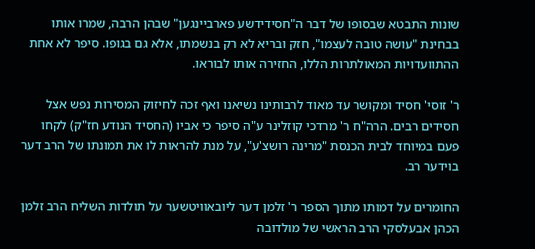שונות התבטא שבסופו של דבר ה"חסידידשע פארביינגען" שבהן הרבה, שמרו אותו בבחינת "עושה טובה לעצמו", חזק ובריא לא רק בנשמתו, אלא גם בגופו. סיפר לא אחת ההתוועדויות המאולתרות הללו, החזירה אותו לבוראו.

ר' זוסי' חסיד ומקושר עד מאוד לרבותינו נשיאנו ואף זכה לחיזוק המסירות נפש אצל חסידים רבים. הרה"ח ר' מרדכי קוזלינר ע"ה סיפר כי אביו (החסיד הנודע חז"ק) לקחו פעם במיוחד לבית הכנסת "מרינה רושצ'ע", על מנת להראות לו את תמונתו של הרב דער בוידער רב.

החומרים על דמותו מתוך הספר ר' זלמן דער ליובאוויטשער על תולדות השליח הרב זלמן הכהן אבעלסקי הרב הראשי של מולדובה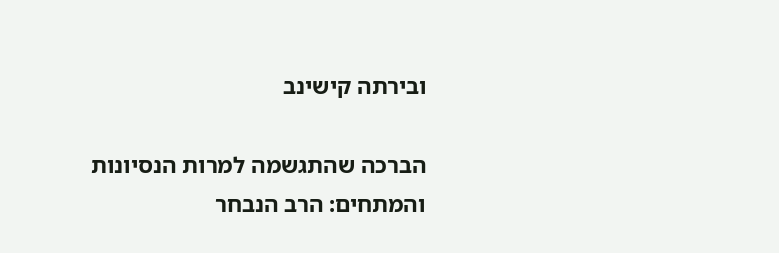ובירתה קישינב

הברכה שהתגשמה למרות הנסיונות והמתחים: הרב הנבחר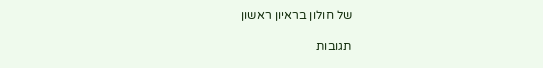של חולון בראיון ראשון

תגובות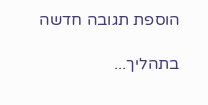הוספת תגובה חדשה

בתהליך...